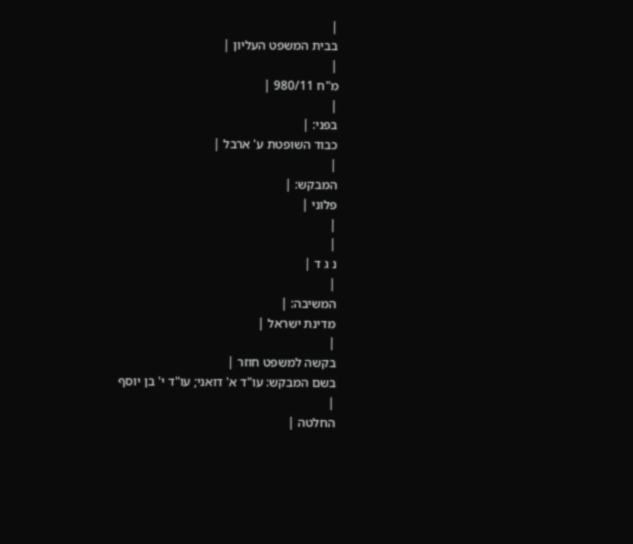|
בבית המשפט העליון |
|
מ"ח 980/11 |
|
בפני: |
כבוד השופטת ע' ארבל |
|
המבקש: |
פלוני |
|
|
נ ג ד |
|
המשיבה: |
מדינת ישראל |
|
בקשה למשפט חוזר |
בשם המבקש: עו"ד א' דואני; עו"ד י' בן יוסף
|
החלטה |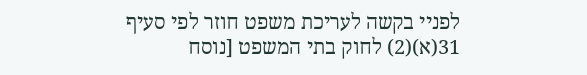לפניי בקשה לעריכת משפט חוזר לפי סעיף 31(א)(2) לחוק בתי המשפט [נוסח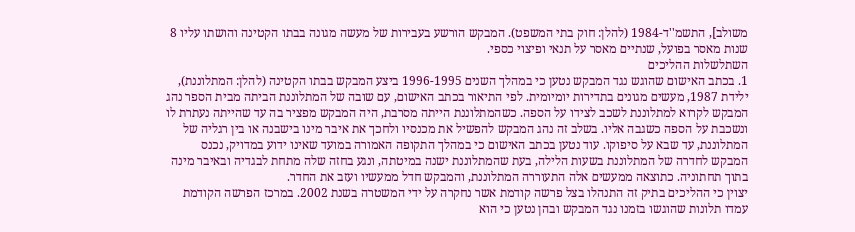משולב], התשמ''ד-1984 (להלן: חוק בתי המשפט). המבקש הורשע בעבירות של מעשה מגונה בבתו הקטינה והושתו עליו 8 שנות מאסר בפועל, שנתיים מאסר על תנאי ופיצוי כספי.
השתלשלות ההליכים
1. בכתב האישום שהוגש נגד המבקש נטען כי במהלך השנים 1996-1995 ביצע המבקש בבתו הקטינה (להלן: המתלוננת), ילידת 1987, מעשים מגונים בתדירות יומיומית. לפי התיאור בכתב האישום, עם שובה של המתלוננת הביתה מבית הספר נהג המבקש לקרוא למתלוננת לשכב לצידו על הספה. כשהמתלוננת הייתה מסרבת, היה המבקש מפציר בה עד שהייתה נעתרת לו ונשכבת על הספה כשגבה אליו. בשלב זה נהג המבקש להפשיל את מכנסיו ולחכך את איבר מינו בישבנה או בין רגליה של המתלוננת, עד שבא על סיפוקו. עוד נטען בכתב האישום כי במהלך התקופה האמורה במועד שאינו ידוע במדויק, נכנס המבקש לחדרה של המתלוננת בשעות הלילה, בעת שהמתלוננת ישנה במיטתה, ונגע בחזה שלה מתחת לבגדיה ובאיבר מינה בתוך תחתוניה. כתוצאה ממעשים אלה התעוררה המתלוננת, והמבקש חדל ממעשיו ועזב את החדר.
יצוין כי ההליכים בתיק זה התנהלו בצל פרשה קודמת אשר נחקרה על ידי המשטרה בשנת 2002. במרכז הפרשה הקודמת עמדו תלונות שהוגשו בזמנו נגד המבקש ובהן נטען כי הוא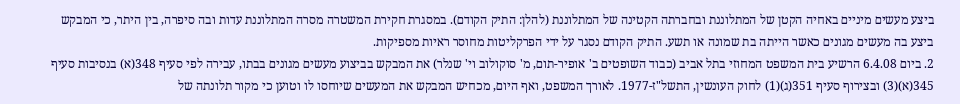ביצע מעשים מיניים באחיה הקטן של המתלוננת ובחברתה הקטינה של המתלוננת (להלן: התיק הקודם). במסגרת חקירת המשטרה מסרה המתלוננת עדות ובה סיפרה, בין היתר, כי המבקש ביצע בה מעשים מגונים כאשר הייתה בת שמונה או תשע. התיק הקודם נסגר על ידי הפרקליטות מחוסר ראיות מספיקות.
2. ביום 6.4.08 הרשיע בית המשפט המחוזי בתל אביב (כבוד השופטים ב' אופיר-תום, מ' סוקולוב וי' שנלר) את המבקש בביצוע מעשים מגונים בבתו, עבירה לפי סעיף 348(א) בנסיבות סעיף 345(א)(3) ובצירוף סעיף 351(ג)(1) לחוק העונשין, התשל"ז-1977. לאורך המשפט, ואף היום, מכחיש המבקש את המעשים שיוחסו לו וטוען כי מקור תלונתה של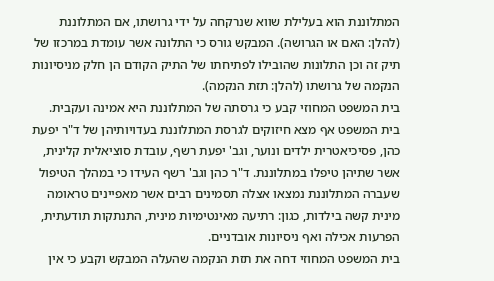המתלוננת הוא בעלילת שווא שנרקחה על ידי גרושתו, אם המתלוננת (להלן: האם או הגרושה). המבקש גורס כי התלונה אשר עומדת במרכזו של תיק זה וכן התלונות שהובילו לפתיחתו של התיק הקודם הן חלק מניסיונות הנקמה של גרושתו (להלן: תזת הנקמה).
בית המשפט המחוזי קבע כי גרסתה של המתלוננת היא אמינה ועקבית. בית המשפט אף מצא חיזוקים לגרסת המתלוננת בעדויותיהן של ד"ר יפעת כהן, פסיכיאטרית ילדים ונוער, וגב' יפעת רשף, עובדת סוציאלית קלינית, אשר שתיהן טיפלו במתלוננת. ד"ר כהן וגב' רשף העידו כי במהלך הטיפול שעברה המתלוננת נמצאו אצלה תסמינים רבים אשר מאפיינים טראומה מינית קשה בילדות, כגון: רתיעה מאינטימיות מינית, התנתקות תודעתית, הפרעות אכילה ואף ניסיונות אובדניים.
בית המשפט המחוזי דחה את תזת הנקמה שהעלה המבקש וקבע כי אין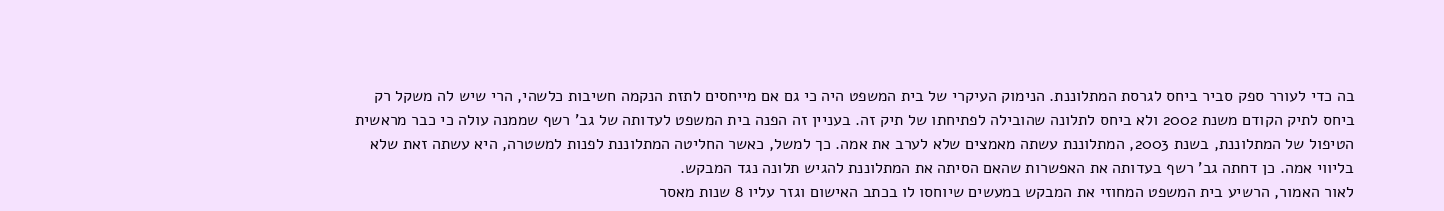בה כדי לעורר ספק סביר ביחס לגרסת המתלוננת. הנימוק העיקרי של בית המשפט היה כי גם אם מייחסים לתזת הנקמה חשיבות כלשהי, הרי שיש לה משקל רק ביחס לתיק הקודם משנת 2002 ולא ביחס לתלונה שהובילה לפתיחתו של תיק זה. בעניין זה הפנה בית המשפט לעדותה של גב' רשף שממנה עולה כי כבר מראשית הטיפול של המתלוננת, בשנת 2003, המתלוננת עשתה מאמצים שלא לערב את אמה. כך למשל, כאשר החליטה המתלוננת לפנות למשטרה, היא עשתה זאת שלא בליווי אמה. כן דחתה גב' רשף בעדותה את האפשרות שהאם הסיתה את המתלוננת להגיש תלונה נגד המבקש.
לאור האמור, הרשיע בית המשפט המחוזי את המבקש במעשים שיוחסו לו בכתב האישום וגזר עליו 8 שנות מאסר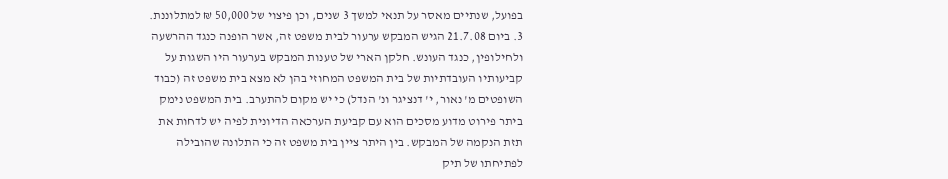בפועל, שנתיים מאסר על תנאי למשך 3 שנים, וכן פיצוי של 50,000 ₪ למתלוננת.
3. ביום 21.7.08 הגיש המבקש ערעור לבית משפט זה, אשר הופנה כנגד ההרשעה ולחילופין, כנגד העונש. חלקן הארי של טענות המבקש בערעור היו השגות על קביעותיו העובדתיות של בית המשפט המחוזי בהן לא מצא בית משפט זה (כבוד השופטים מ' נאור, י' דנציגר ונ' הנדל) כי יש מקום להתערב. בית המשפט נימק ביתר פירוט מדוע מסכים הוא עם קביעת הערכאה הדיונית לפיה יש לדחות את תזת הנקמה של המבקש. בין היתר ציין בית משפט זה כי התלונה שהובילה לפתיחתו של תיק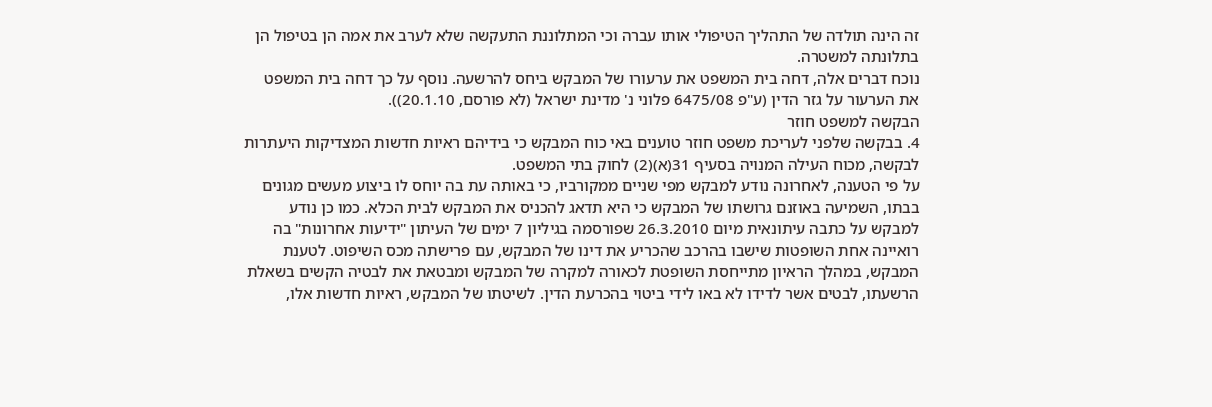זה הינה תולדה של התהליך הטיפולי אותו עברה וכי המתלוננת התעקשה שלא לערב את אמה הן בטיפול הן בתלונתה למשטרה.
נוכח דברים אלה, דחה בית המשפט את ערעורו של המבקש ביחס להרשעה. נוסף על כך דחה בית המשפט את הערעור על גזר הדין (ע"פ 6475/08 פלוני נ' מדינת ישראל (לא פורסם, 20.1.10)).
הבקשה למשפט חוזר
4. בבקשה שלפני לעריכת משפט חוזר טוענים באי כוח המבקש כי בידיהם ראיות חדשות המצדיקות היעתרות לבקשה, מכוח העילה המנויה בסעיף 31(א)(2) לחוק בתי המשפט.
על פי הטענה, לאחרונה נודע למבקש מפי שניים ממקורביו, כי באותה עת בה יוחס לו ביצוע מעשים מגונים בבתו, השמיעה באוזנם גרושתו של המבקש כי היא תדאג להכניס את המבקש לבית הכלא. כמו כן נודע למבקש על כתבה עיתונאית מיום 26.3.2010 שפורסמה בגיליון 7 ימים של העיתון "ידיעות אחרונות" בה רואיינה אחת השופטות שישבו בהרכב שהכריע את דינו של המבקש, עם פרישתה מכס השיפוט. לטענת המבקש, במהלך הראיון מתייחסת השופטת לכאורה למקרה של המבקש ומבטאת את לבטיה הקשים בשאלת הרשעתו, לבטים אשר לדידו לא באו לידי ביטוי בהכרעת הדין. לשיטתו של המבקש, ראיות חדשות אלו,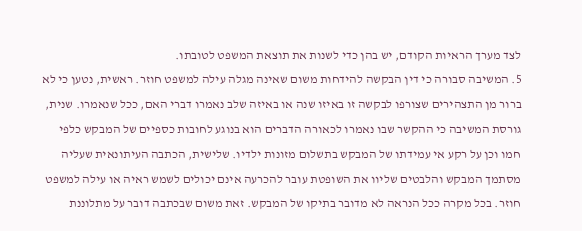לצד מערך הראיות הקודם, יש בהן כדי לשנות את תוצאת המשפט לטובתו.
5. המשיבה סבורה כי דין הבקשה להידחות משום שאינה מגלה עילה למשפט חוזר. ראשית, נטען כי לא ברור מן התצהירים שצורפו לבקשה זו באיזו שנה או באיזה שלב נאמרו דברי האם, ככל שנאמרו. שנית, גורסת המשיבה כי ההקשר שבו נאמרו לכאורה הדברים הוא בנוגע לחובות כספיים של המבקש כלפי חמו וכן על רקע אי עמידתו של המבקש בתשלום מזונות ילדיו. שלישית, הכתבה העיתונאית שעליה מסתמך המבקש והלבטים שליוו את השופטת עובר להכרעה אינם יכולים לשמש ראיה או עילה למשפט חוזר. בכל מקרה ככל הנראה לא מדובר בתיקו של המבקש. זאת משום שבכתבה דובר על מתלוננת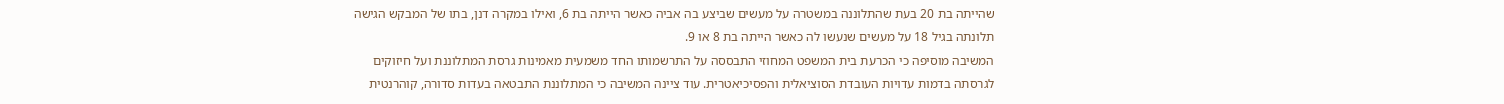שהייתה בת 20 בעת שהתלוננה במשטרה על מעשים שביצע בה אביה כאשר הייתה בת 6, ואילו במקרה דנן, בתו של המבקש הגישה תלונתה בגיל 18 על מעשים שנעשו לה כאשר הייתה בת 8 או 9.
המשיבה מוסיפה כי הכרעת בית המשפט המחוזי התבססה על התרשמותו החד משמעית מאמינות גרסת המתלוננת ועל חיזוקים לגרסתה בדמות עדויות העובדת הסוציאלית והפסיכיאטרית. עוד ציינה המשיבה כי המתלוננת התבטאה בעדות סדורה, קוהרנטית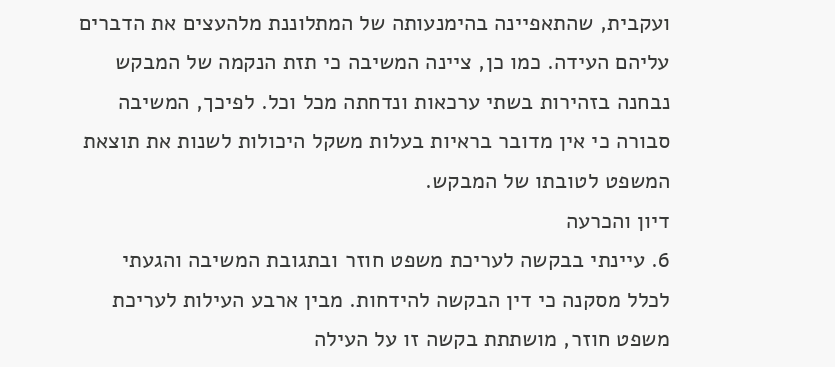ועקבית, שהתאפיינה בהימנעותה של המתלוננת מלהעצים את הדברים עליהם העידה. כמו כן, ציינה המשיבה כי תזת הנקמה של המבקש נבחנה בזהירות בשתי ערכאות ונדחתה מכל וכל. לפיכך, המשיבה סבורה כי אין מדובר בראיות בעלות משקל היכולות לשנות את תוצאת המשפט לטובתו של המבקש.
דיון והכרעה
6. עיינתי בבקשה לעריכת משפט חוזר ובתגובת המשיבה והגעתי לכלל מסקנה כי דין הבקשה להידחות. מבין ארבע העילות לעריכת משפט חוזר, מושתתת בקשה זו על העילה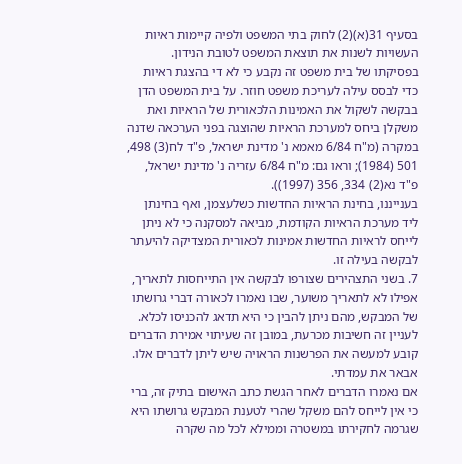בסעיף 31(א)(2) לחוק בתי המשפט ולפיה קיימות ראיות העשויות לשנות את תוצאת המשפט לטובת הנידון. בפסיקתו של בית משפט זה נקבע כי לא די בהצגת ראיות כדי לבסס עילה לעריכת משפט חוזר. על בית המשפט הדן בבקשה לשקול את האמינות הלכאורית של הראיות ואת משקלן ביחס למערכת הראיות שהוצגה בפני הערכאה שדנה במקרה (מ"ח 6/84 מאמא נ' מדינת ישראל, פ"ד לח(3) 498, 501 (1984); וראו גם: מ"ח 6/84 עזריה נ' מדינת ישראל, פ"ד נא(2) 334, 356 (1997)).
בענייננו, בחינת הראיות החדשות כשלעצמן, ואף בחינתן ליד מערכת הראיות הקודמת, מביאה למסקנה כי לא ניתן לייחס לראיות החדשות אמינות לכאורית המצדיקה להיעתר לבקשה בעילה זו.
7. בשני התצהירים שצורפו לבקשה אין התייחסות לתאריך, אפילו לא לתאריך משוער, שבו נאמרו לכאורה דברי גרושתו של המבקש, מהם ניתן להבין כי היא תדאג להכניסו לכלא. לעניין זה חשיבות מכרעת, במובן זה שעיתוי אמירת הדברים קובע למעשה את הפרשנות הראויה שיש ליתן לדברים אלו. אבאר את עמדתי.
אם נאמרו הדברים לאחר הגשת כתב האישום בתיק זה, ברי כי אין לייחס להם משקל שהרי לטענת המבקש גרושתו היא שגרמה לחקירתו במשטרה וממילא לכל מה שקרה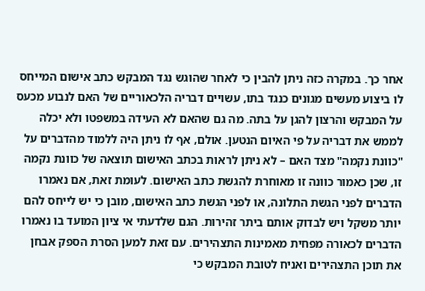אחר כך. במקרה כזה ניתן להבין כי לאחר שהוגש נגד המבקש כתב אישום המייחס לו ביצוע מעשים מגונים כנגד בתו, עשויים דבריה הלכאוריים של האם לנבוע מכעס על המבקש והרצון להגן על בתה. מה גם שהאם לא העידה במשפטו ולא יכלה לממש את דבריה על פי האיום הנטען. אולם, אף לו ניתן היה ללמוד מהדברים על "כוונת נקמה" מצד האם – לא ניתן לראות בכתב האישום תוצאה של כוונת נקמה זו, שכן כאמור כוונה זו מאוחרת להגשת כתב האישום. לעומת זאת, אם נאמרו הדברים לפני הגשת התלונה, או לפני הגשת כתב האישום, מובן כי יש לייחס להם יותר משקל ויש לבדוק אותם ביתר זהירות. הגם שלדעתי אי ציון המועד בו נאמרו הדברים לכאורה מפחית מאמינות התצהירים. עם זאת למען הסרת הספק אבחן את תוכן התצהירים ואניח לטובת המבקש כי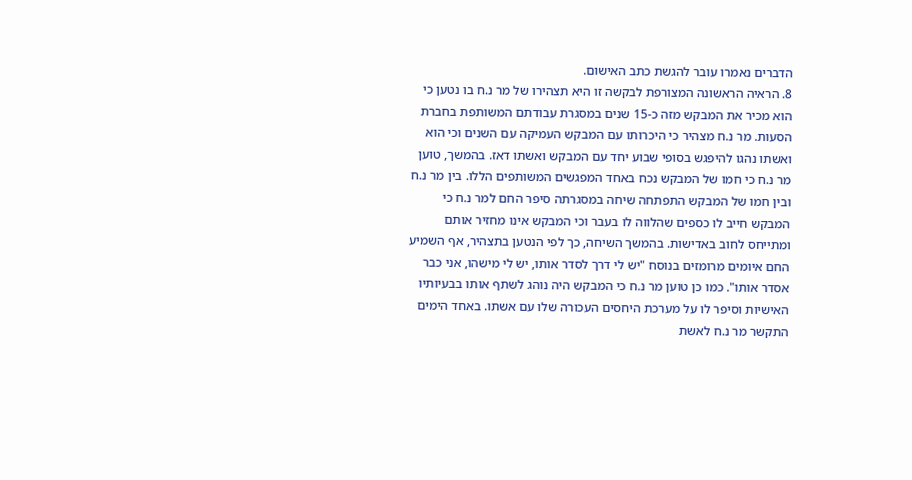הדברים נאמרו עובר להגשת כתב האישום.
8. הראיה הראשונה המצורפת לבקשה זו היא תצהירו של מר נ.ח בו נטען כי הוא מכיר את המבקש מזה כ-15 שנים במסגרת עבודתם המשותפת בחברת הסעות. מר נ.ח מצהיר כי היכרותו עם המבקש העמיקה עם השנים וכי הוא ואשתו נהגו להיפגש בסופי שבוע יחד עם המבקש ואשתו דאז. בהמשך, טוען מר נ.ח כי חמו של המבקש נכח באחד המפגשים המשותפים הללו. בין מר נ.ח ובין חמו של המבקש התפתחה שיחה במסגרתה סיפר החם למר נ.ח כי המבקש חייב לו כספים שהלווה לו בעבר וכי המבקש אינו מחזיר אותם ומתייחס לחוב באדישות. בהמשך השיחה, כך לפי הנטען בתצהיר, אף השמיע החם איומים מרומזים בנוסח "יש לי דרך לסדר אותו, יש לי מישהו, אני כבר אסדר אותו". כמו כן טוען מר נ.ח כי המבקש היה נוהג לשתף אותו בבעיותיו האישיות וסיפר לו על מערכת היחסים העכורה שלו עם אשתו. באחד הימים התקשר מר נ.ח לאשת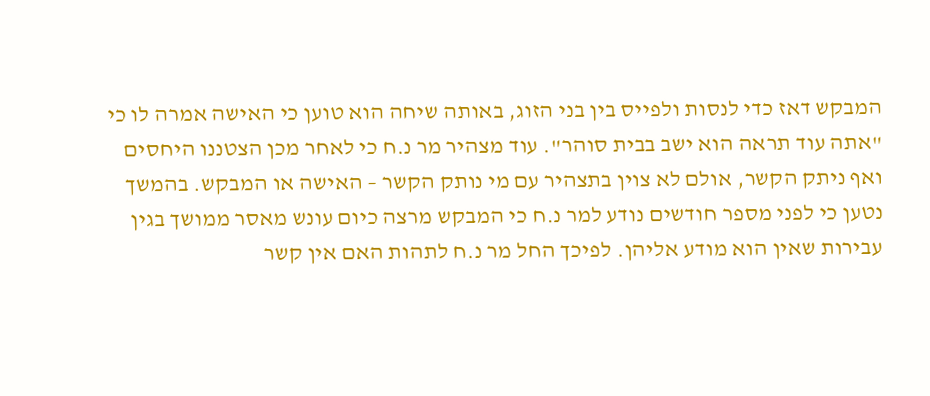המבקש דאז כדי לנסות ולפייס בין בני הזוג, באותה שיחה הוא טוען כי האישה אמרה לו כי "אתה עוד תראה הוא ישב בבית סוהר". עוד מצהיר מר נ.ח כי לאחר מכן הצטננו היחסים ואף ניתק הקשר, אולם לא צוין בתצהיר עם מי נותק הקשר – האישה או המבקש. בהמשך נטען כי לפני מספר חודשים נודע למר נ.ח כי המבקש מרצה כיום עונש מאסר ממושך בגין עבירות שאין הוא מודע אליהן. לפיכך החל מר נ.ח לתהות האם אין קשר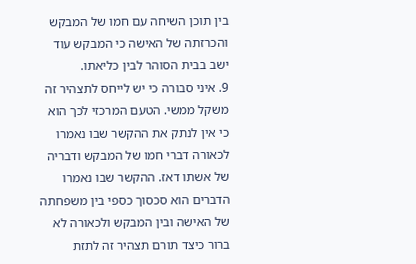בין תוכן השיחה עם חמו של המבקש והכרזתה של האישה כי המבקש עוד ישב בבית הסוהר לבין כליאתו.
9. איני סבורה כי יש לייחס לתצהיר זה משקל ממשי. הטעם המרכזי לכך הוא כי אין לנתק את ההקשר שבו נאמרו לכאורה דברי חמו של המבקש ודבריה של אשתו דאז. ההקשר שבו נאמרו הדברים הוא סכסוך כספי בין משפחתה של האישה ובין המבקש ולכאורה לא ברור כיצד תורם תצהיר זה לתזת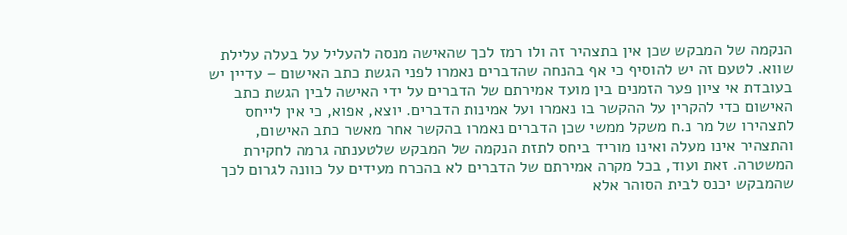הנקמה של המבקש שכן אין בתצהיר זה ולו רמז לכך שהאישה מנסה להעליל על בעלה עלילת שווא. לטעם זה יש להוסיף כי אף בהנחה שהדברים נאמרו לפני הגשת כתב האישום – עדיין יש בעובדת אי ציון פער הזמנים בין מועד אמירתם של הדברים על ידי האישה לבין הגשת כתב האישום כדי להקרין על ההקשר בו נאמרו ועל אמינות הדברים. יוצא, אפוא, כי אין לייחס לתצהירו של מר נ.ח משקל ממשי שכן הדברים נאמרו בהקשר אחר מאשר כתב האישום, והתצהיר אינו מעלה ואינו מוריד ביחס לתזת הנקמה של המבקש שלטענתה גרמה לחקירת המשטרה. זאת ועוד, בכל מקרה אמירתם של הדברים לא בהכרח מעידים על כוונה לגרום לכך שהמבקש יכנס לבית הסוהר אלא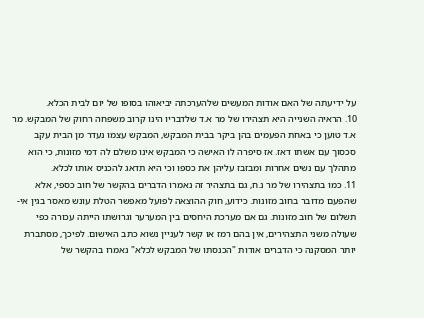על ידיעתה של האם אודות המעשים שלהערכתה יביאוהו בסופו של יום לבית הכלא.
10. הראיה השנייה היא תצהירו של מר א.ד שלדבריו הינו קרוב משפחה רחוק של המבקש. מר א.ד טוען כי באחת הפעמים בהן ביקר בבית המבקש, המבקש עצמו נעדר מן הבית עקב סכסוך עם אשתו דאז. אז סיפרה לו האישה כי המבקש אינו משלם לה דמי מזונות, כי הוא מתהלך עם נשים אחרות ומבזבז עליהן את כספו וכי היא תדאג להכניס אותו לכלא.
11. כמו בתצהירו של מר נ.ח, גם בתצהיר זה נאמרו הדברים בהקשר של חוב כספי, אלא שהפעם מדובר בחוב מזונות. כידוע, חוק ההוצאה לפועל מאפשר הטלת עונש מאסר בגין אי-תשלום של חוב מזונות. גם אם מערכת היחסים בין המערער וגרושתו הייתה עכורה כפי שעולה משני התצהירים, אין בהם רמז או קשר לעניין נשוא כתב האישום. לפיכך, מסתברת יותר המסקנה כי הדברים אודות "הכנסתו של המבקש לכלא" נאמרו בהקשר של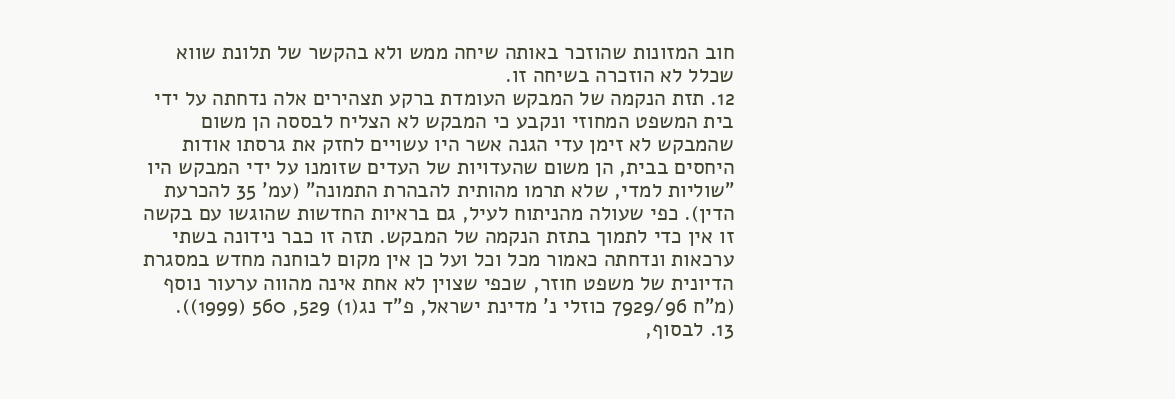חוב המזונות שהוזכר באותה שיחה ממש ולא בהקשר של תלונת שווא שכלל לא הוזכרה בשיחה זו.
12. תזת הנקמה של המבקש העומדת ברקע תצהירים אלה נדחתה על ידי בית המשפט המחוזי ונקבע כי המבקש לא הצליח לבססה הן משום שהמבקש לא זימן עדי הגנה אשר היו עשויים לחזק את גרסתו אודות היחסים בבית, הן משום שהעדויות של העדים שזומנו על ידי המבקש היו "שוליות למדי, שלא תרמו מהותית להבהרת התמונה" (עמ' 35 להכרעת הדין). כפי שעולה מהניתוח לעיל, גם בראיות החדשות שהוגשו עם בקשה זו אין כדי לתמוך בתזת הנקמה של המבקש. תזה זו כבר נידונה בשתי ערכאות ונדחתה כאמור מכל וכל ועל כן אין מקום לבוחנה מחדש במסגרת הדיונית של משפט חוזר, שכפי שצוין לא אחת אינה מהווה ערעור נוסף (מ"ח 7929/96 כוזלי נ' מדינת ישראל, פ"ד נג(1) 529, 560 (1999)).
13. לבסוף,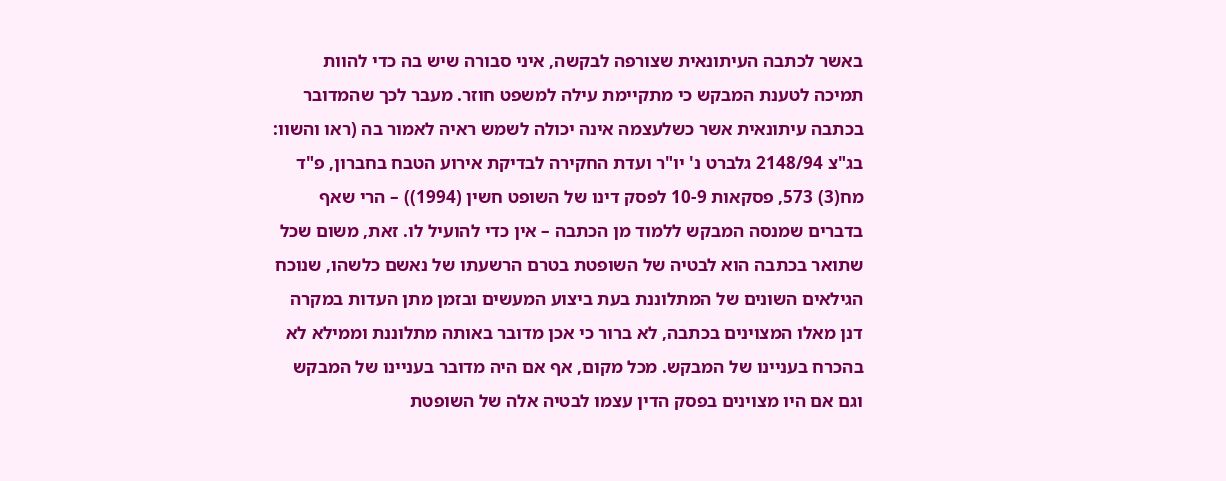באשר לכתבה העיתונאית שצורפה לבקשה, איני סבורה שיש בה כדי להוות תמיכה לטענת המבקש כי מתקיימת עילה למשפט חוזר. מעבר לכך שהמדובר בכתבה עיתונאית אשר כשלעצמה אינה יכולה לשמש ראיה לאמור בה (ראו והשוו: בג"צ 2148/94 גלברט נ' יו"ר ועדת החקירה לבדיקת אירוע הטבח בחברון, פ"ד מח(3) 573, פסקאות 10-9 לפסק דינו של השופט חשין (1994)) – הרי שאף בדברים שמנסה המבקש ללמוד מן הכתבה – אין כדי להועיל לו. זאת, משום שכל שתואר בכתבה הוא לבטיה של השופטת בטרם הרשעתו של נאשם כלשהו, שנוכח הגילאים השונים של המתלוננת בעת ביצוע המעשים ובזמן מתן העדות במקרה דנן מאלו המצוינים בכתבה, לא ברור כי אכן מדובר באותה מתלוננת וממילא לא בהכרח בעניינו של המבקש. מכל מקום, אף אם היה מדובר בעניינו של המבקש וגם אם היו מצוינים בפסק הדין עצמו לבטיה אלה של השופטת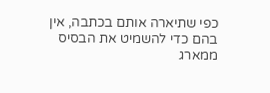כפי שתיארה אותם בכתבה, אין בהם כדי להשמיט את הבסיס ממארג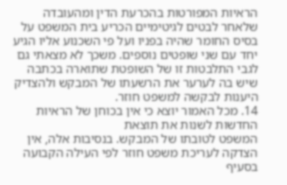הראיות המפורטות בהכרעת הדין ומהעובדה שלאחר לבטים לגיטימיים הכריע בית המשפט על בסיס החומר שהיה בפניו ועל פי השכנוע אליו הגיע יחד עם שני שופטים נוספים. משכך לא מצאתי גם לגבי התלבטות זו של השופטת שתוארה בכתבה שיש בה לערער את הרשעתו של המבקש ולהצדיק היענות לבקשה למשפט חוזר.
14. מכל האמור יוצא כי אין בכוחן של הראיות החדשות לשנות את תוצאת
המשפט לטובתו של המבקש. בנסיבות אלה, אין הצדקה לעריכת משפט חוזר לפי העילה הקבועה
בסעיף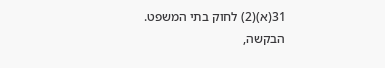31(א)(2) לחוק בתי המשפט.
הבקשה,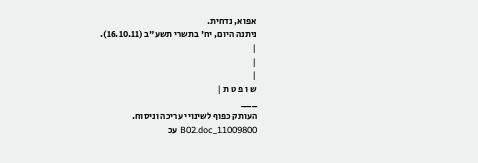אפוא, נדחית.
ניתנה היום, יח' בתשרי תשע"ב (16.10.11).
|
|
|
ש ו פ ט ת |
___
העותק כפוף לשינויי עריכה וניסוח. 11009800_B02.doc עכ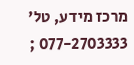מרכז מידע, טל' 077-2703333 ;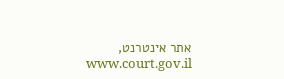אתר אינטרנט, www.court.gov.il